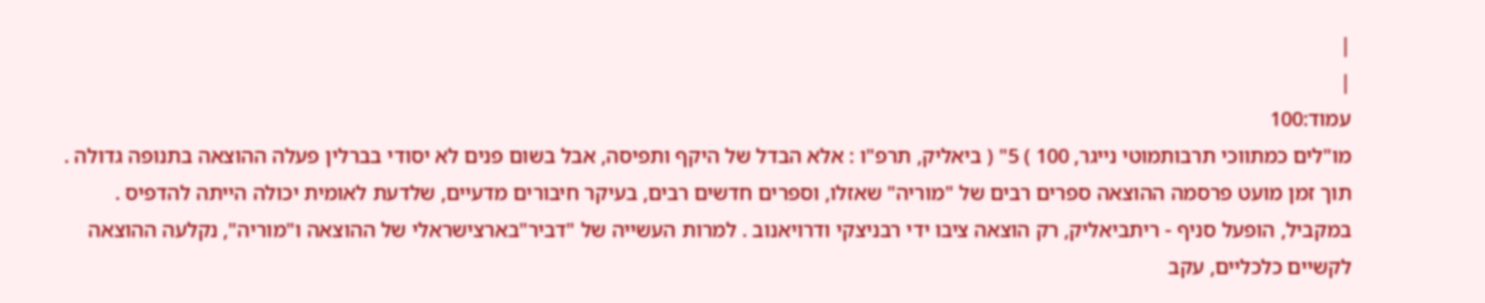|
|
עמוד:100
מו"לים כמתווכי תרבותמוטי נייגר, 100 ) 5" ( ביאליק, תרפ"ו : אלא הבדל של היקף ותפיסה, אבל בשום פנים לא יסודי בברלין פעלה ההוצאה בתנופה גדולה . תוך זמן מועט פרסמה ההוצאה ספרים רבים של "מוריה" שאזלו, וספרים חדשים רבים, בעיקר חיבורים מדעיים, שלדעת לאומית יכולה הייתה להדפיס . במקביל, הופעל סניף - ריתביאליק, רק הוצאה ציבו ידי רבניצקי ודרויאנוב . למרות העשייה של "דביר"בארצישראלי של ההוצאה ו"מוריה", נקלעה ההוצאה לקשיים כלכליים, עקב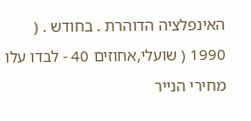האינפלציה הדוהרת . בחודש . ( 1990 ( שועלי,אחוזים 40 - לבדו עלו מחירי הנייר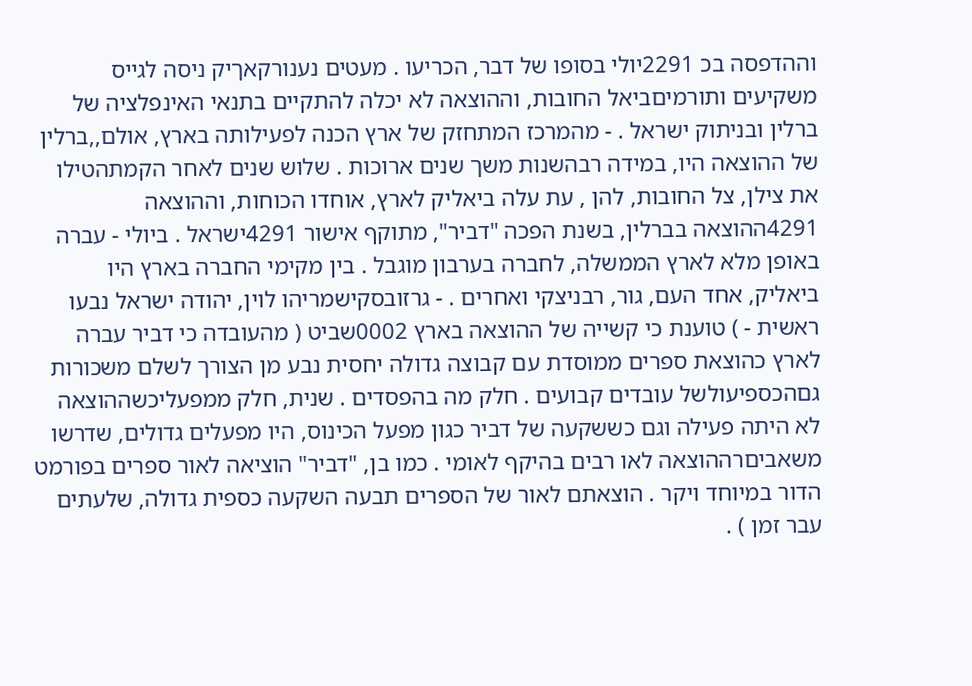וההדפסה בכ 2291יולי בסופו של דבר, הכריעו . מעטים נענורקאךיק ניסה לגייס משקיעים ותורמיםביאל החובות, וההוצאה לא יכלה להתקיים בתנאי האינפלציה של ברלין ובניתוק ישראל . - מהמרכז המתחזק של ארץ הכנה לפעילותה בארץ, אולם,,ברלין של ההוצאה היו, במידה רבהשנות משך שנים ארוכות . שלוש שנים לאחר הקמתהטילו את צילן, צל החובות, להן , עת עלה ביאליק לארץ, אוחדו הכוחות, וההוצאה 4291ההוצאה בברלין, בשנת הפכה "דביר", מתוקף אישור 4291ישראל . ביולי - עברה באופן מלא לארץ הממשלה, לחברה בערבון מוגבל . בין מקימי החברה בארץ היו ביאליק, אחד העם, גור, רבניצקי ואחרים . - גרזובסקישמריהו לוין, יהודה ישראל נבעו ראשית - ) טוענת כי קשייה של ההוצאה בארץ 0002שביט ( מהעובדה כי דביר עברה לארץ כהוצאת ספרים ממוסדת עם קבוצה גדולה יחסית נבע מן הצורך לשלם משכורות גםהכספיעולשל עובדים קבועים . חלק מה בהפסדים . שנית, חלק ממפעליכשההוצאה לא היתה פעילה וגם כששקעה של דביר כגון מפעל הכינוס, היו מפעלים גדולים, שדרשו משאביםרההוצאה לאו רבים בהיקף לאומי . כמו בן, "דביר" הוציאה לאור ספרים בפורמט הדור במיוחד ויקר . הוצאתם לאור של הספרים תבעה השקעה כספית גדולה, שלעתים עבר זמן ) .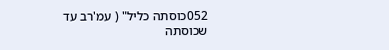052כוסתה כליל" ( עמ'רב עד שכוסתה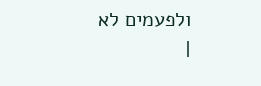ולפעמים לא
|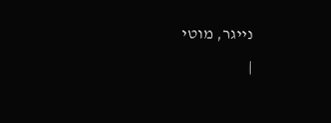נייגר, מוטי
|